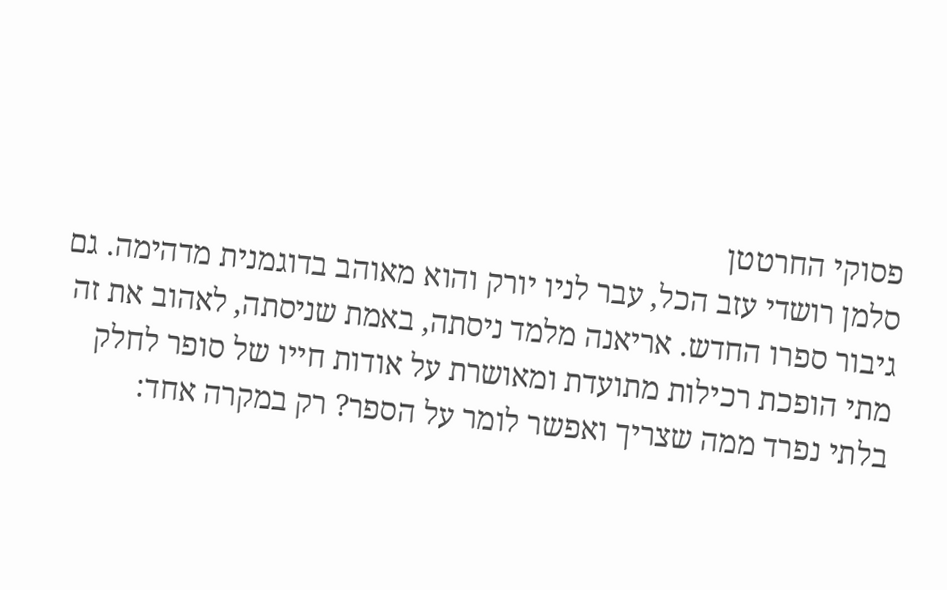פסוקי החרטטן
סלמן רושדי עזב הכל, עבר לניו יורק והוא מאוהב בדוגמנית מדהימה. גם גיבור ספרו החדש. אריאנה מלמד ניסתה, באמת שניסתה, לאהוב את זה
מתי הופכת רכילות מתועדת ומאושרת על אודות חייו של סופר לחלק בלתי נפרד ממה שצריך ואפשר לומר על הספר? רק במקרה אחד: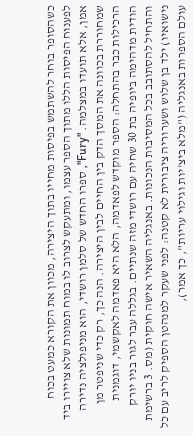כשהסופר בוחר להשתמש בפיסות מחייו בתוך היצירה, מכוון את הקורא כמעט בכוח לפענוח הפיסות הללו מתוך הספר עצמו, ומתעקש לצרוב לו במוח תמונות שלא צויירו ביד אמן, אלא תועדו במצלמה. "Fury", ספרו החדש של סלמן רושדי, הוא מניפולציה נדירה שמחוררת בכוונה את המסך הדק בין החיים לבין היצירה. הנה כך, רק כדי שניפטר מן הרכילות כבר בהתחלה: הספר מוקדש לפאדמה, הלא היא פאדמה לאקשמי, דוגמנית הודית מדהימה ביופיה בת 30 שחיה עם רושדי מזה שנתיים. בגללה עבר לגור בניו יורק והתחיל להסתובב בכל המסיבות הנכונות. באנגליה השאיר אישה חוקית (מס. 3 ברשימת נישואיו) ילד בן שלוש ושערוריה ציבורית לא קטנה: לפני שעקר למנהטן הספיק לריב עם כל עולם הספרות באנגליה ("מלא ביצ'יות וגילוי עריות", כך אמר),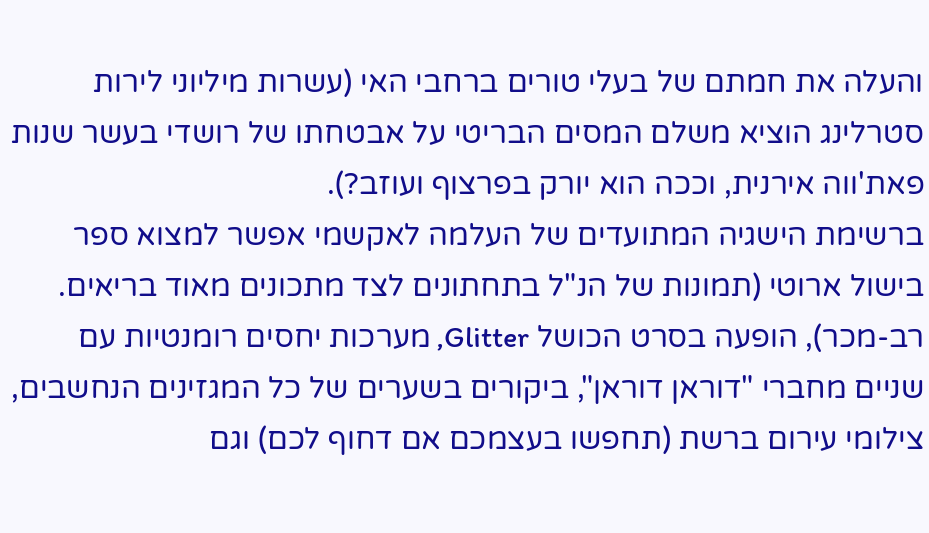והעלה את חמתם של בעלי טורים ברחבי האי (עשרות מיליוני לירות סטרלינג הוציא משלם המסים הבריטי על אבטחתו של רושדי בעשר שנות פאת'ווה אירנית, וככה הוא יורק בפרצוף ועוזב?).
ברשימת הישגיה המתועדים של העלמה לאקשמי אפשר למצוא ספר בישול ארוטי (תמונות של הנ"ל בתחתונים לצד מתכונים מאוד בריאים. רב-מכר), הופעה בסרט הכושל Glitter, מערכות יחסים רומנטיות עם שניים מחברי "דוראן דוראן", ביקורים בשערים של כל המגזינים הנחשבים, צילומי עירום ברשת (תחפשו בעצמכם אם דחוף לכם) וגם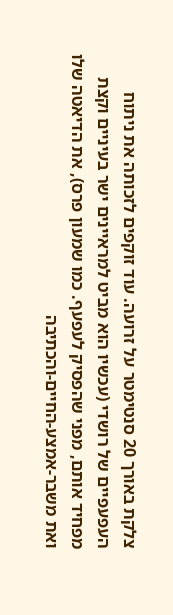צלקת באורך 20 סנטימטר על זרועה. עוד זוקפים לזכותה את ניתוח העפעפיים של רושדי (עכשיו הוא מביט למראיינים ישר בעיניים וקצת מפחיד אותם, מפני שהפסיק לעפעף. כמו שמעון פרס), את הדיאטה שלו ואת משבר-אמצע-החיים-והכתיבה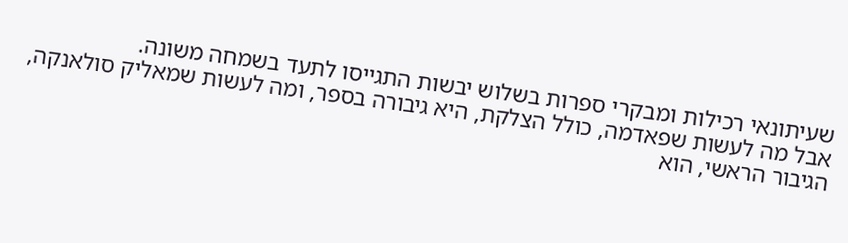שעיתונאי רכילות ומבקרי ספרות בשלוש יבשות התגייסו לתעד בשמחה משונה.
אבל מה לעשות שפאדמה, כולל הצלקת, היא גיבורה בספר, ומה לעשות שמאליק סולאנקה, הגיבור הראשי, הוא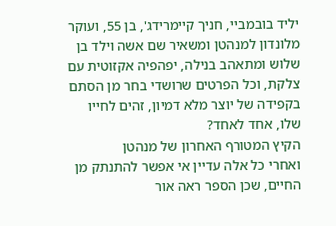יליד בובמביי, חניך קיימרידג', בן 55, ועוקר מלונדון למנהטן ומשאיר שם אשה וילד בן שלוש ומתאהב בנילה, יפהפיה אקזוטית עם צלקת, וכל הפרטים שרושדי בחר מן הסתם בקפידה של יוצר מלא דמיון, זהים לחייו שלו, אחד לאחד?
הקיץ המטורף האחרון של מנהטן
ואחרי כל אלה עדיין אי אפשר להתנתק מן החיים, שכן הספר ראה אור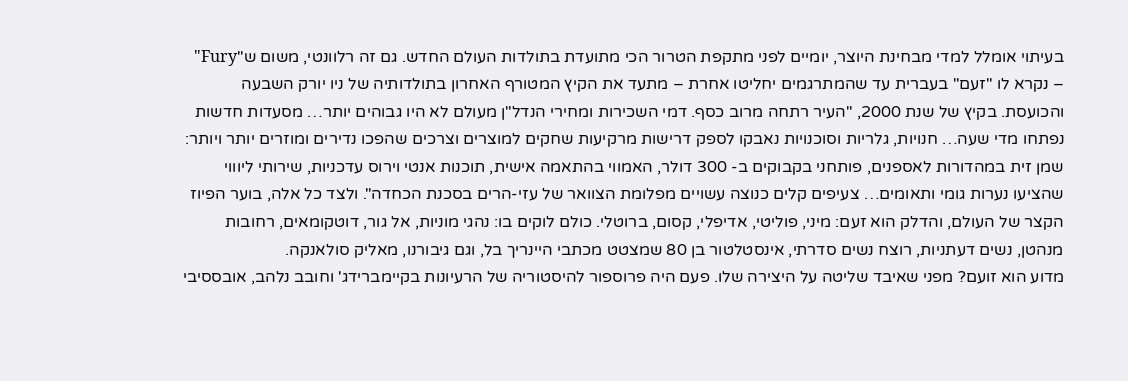בעיתוי אומלל למדי מבחינת היוצר, יומיים לפני מתקפת הטרור הכי מתועדת בתולדות העולם החדש. גם זה רלוונטי, משום ש"Fury" – נקרא לו "זעם" בעברית עד שהמתרגמים יחליטו אחרת – מתעד את הקיץ המטורף האחרון בתולדותיה של ניו יורק השבעה והכועסת. בקיץ של שנת 2000, "העיר רתחה מרוב כסף. דמי השכירות ומחירי הנדל"ן מעולם לא היו גבוהים יותר… מסעדות חדשות נפתחו מדי שעה… חנויות, גלריות וסוכנויות נאבקו לספק דרישות מרקיעות שחקים למוצרים וצרכים שהפכו נדירים ומוזרים יותר ויותר: שמן זית במהדורות לאספנים, פותחני בקבוקים ב- 300 דולר, האמווי בהתאמה אישית, תוכנות אנטי וירוס עדכניות, שירותי ליוווי שהציעו נערות גומי ותאומים… צעיפים קלים כנוצה עשויים מפלומת הצוואר של עזי-הרים בסכנת הכחדה". ולצד כל אלה, בוער הפיוז הקצר של העולם, והדלק הוא זעם: מיני, פוליטי, אדיפלי, קסום, ברוטלי. כולם לוקים בו: נהגי מוניות, אל גור, דוטקומאים, רחובות מנהטן, נשים דעתניות, רוצח נשים סדרתי, אינסטלטור בן 80 שמצטט מכתבי היינריך בל, וגם גיבורנו, מאליק סולאנקה.
מדוע הוא זועם? מפני שאיבד שליטה על היצירה שלו. פעם היה פרוספור להיסטוריה של הרעיונות בקיימברידג' וחובב נלהב, אובססיבי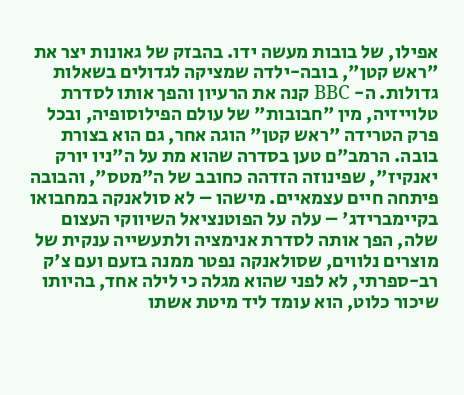אפילו, של בובות מעשה ידו. בהבזק של גאונות יצר את "ראש קטן", בובה-ילדה שמציקה לגדולים בשאלות גדולות. ה- BBC קנה את הרעיון והפך אותו לסדרת טלוייזיה, מין "חבובות" של עולם הפילוסופיה, ובכל פרק הטרידה "ראש קטן" הוגה אחר, גם הוא בצורת בובה. הרמב"ם טען בסדרה שהוא מת על ה"ניו יורק יאנקיז", שפינוזה הזדהה כחובב של ה"מטס", והבובה פיתחה חיים עצמאיים. מישהו – לא סולאנקה במחבואו בקיימברידג' – עלה על הפוטנציאל השיווקי העצום שלה, הפך אותה לסדרת אנימציה ולתעשייה ענקית של מוצרים נלווים, שסולאנקה נפטר ממנה בזעם ועם צ'ק רב-ספרתי, לא לפני שהוא מגלה כי לילה אחד, בהיותו שיכור כלוט, הוא עומד ליד מיטת אשתו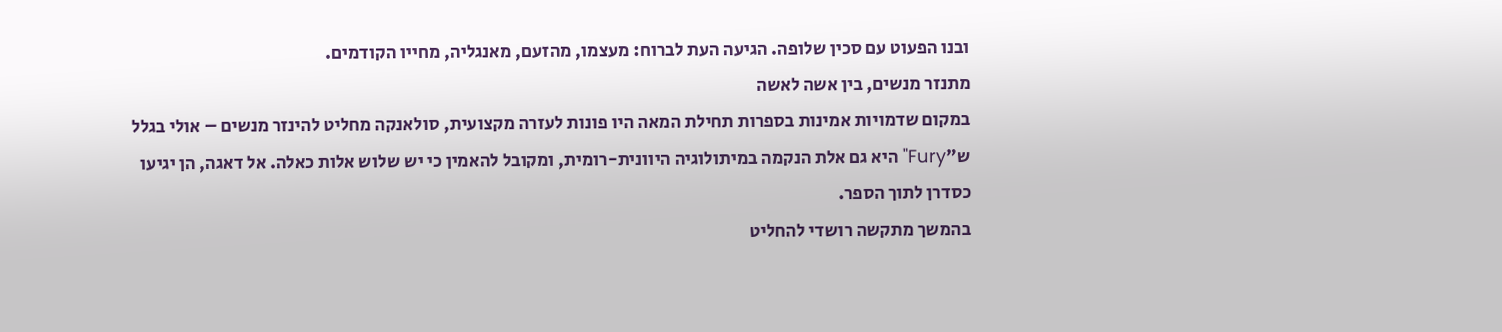ובנו הפעוט עם סכין שלופה. הגיעה העת לברוח: מעצמו, מהזעם, מאנגליה, מחייו הקודמים.
מתנזר מנשים, בין אשה לאשה
במקום שדמויות אמינות בספרות תחילת המאה היו פונות לעזרה מקצועית, סולאנקה מחליט להינזר מנשים – אולי בגלל ש"Fury" היא גם אלת הנקמה במיתולוגיה היוונית-רומית, ומקובל להאמין כי יש שלוש אלות כאלה. אל דאגה, הן יגיעו כסדרן לתוך הספר.
בהמשך מתקשה רושדי להחליט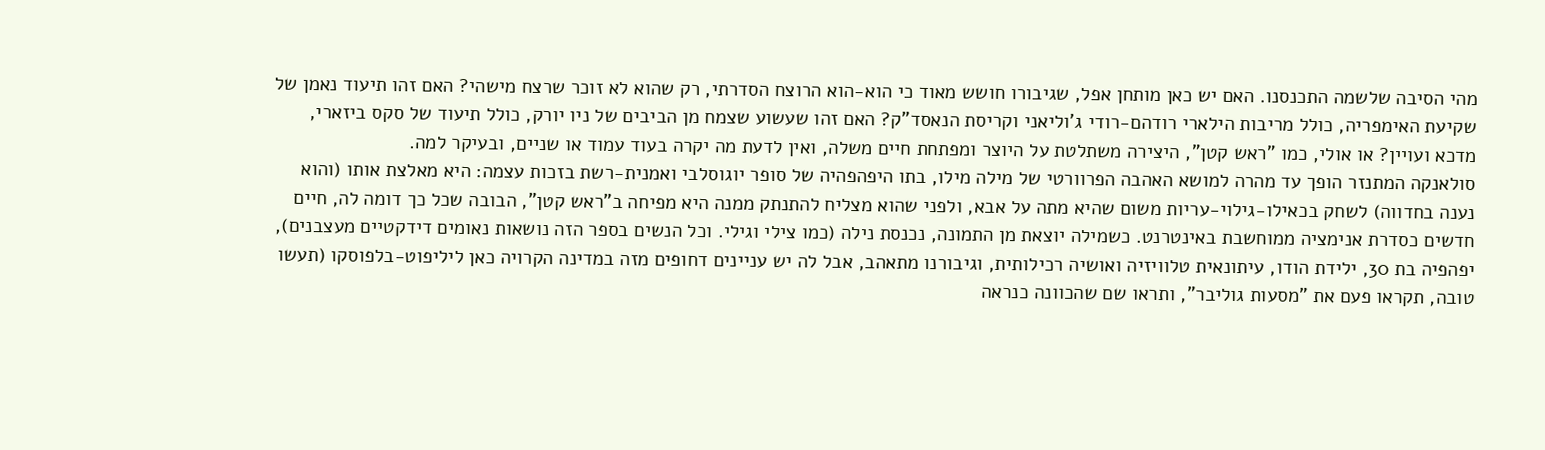מהי הסיבה שלשמה התכנסנו. האם יש כאן מותחן אפל, שגיבורו חושש מאוד כי הוא-הוא הרוצח הסדרתי, רק שהוא לא זוכר שרצח מישהי? האם זהו תיעוד נאמן של שקיעת האימפריה, כולל מריבות הילארי רודהם-רודי ג'וליאני וקריסת הנאסד"ק? האם זהו שעשוע שצמח מן הביבים של ניו יורק, כולל תיעוד של סקס ביזארי, מדכא ועויין? או אולי, כמו "ראש קטן", היצירה משתלטת על היוצר ומפתחת חיים משלה, ואין לדעת מה יקרה בעוד עמוד או שניים, ובעיקר למה.
סולאנקה המתנזר הופך עד מהרה למושא האהבה הפרוורטי של מילה מילו, בתו היפהפהיה של סופר יוגוסלבי ואמנית-רשת בזכות עצמה: היא מאלצת אותו (והוא נענה בחדווה) לשחק בכאילו-גילוי-עריות משום שהיא מתה על אבא, ולפני שהוא מצליח להתנתק ממנה היא מפיחה ב"ראש קטן", הבובה שכל כך דומה לה, חיים חדשים כסדרת אנימציה ממוחשבת באינטרנט. כשמילה יוצאת מן התמונה, נכנסת נילה (כמו צילי וגילי. וכל הנשים בספר הזה נושאות נאומים דידקטיים מעצבנים), יפהפיה בת 30, ילידת הודו, עיתונאית טלוויזיה ואושיה רכילותית, וגיבורנו מתאהב, אבל לה יש עניינים דחופים מזה במדינה הקרויה כאן ליליפוט-בלפוסקו (תעשו טובה, תקראו פעם את "מסעות גוליבר", ותראו שם שהכוונה כנראה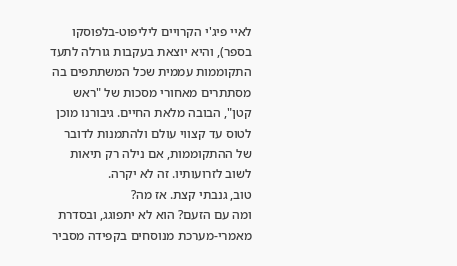לאיי פיג'י הקרויים ליליפוט-בלפוסקו בספר), והיא יוצאת בעקבות גורלה לתעד התקוממות עממית שכל המשתתפים בה מסתתרים מאחורי מסכות של "ראש קטן", הבובה מלאת החיים. גיבורנו מוכן לטוס עד קצווי עולם ולהתמנות לדובר של ההתקוממות, אם נילה רק תיאות לשוב לזרועותיו. זה לא יקרה.
טוב, גנבתי קצת. אז מה?
ומה עם הזעם? הוא לא יתפוגג, ובסדרת מאמרי-מערכת מנוסחים בקפידה מסביר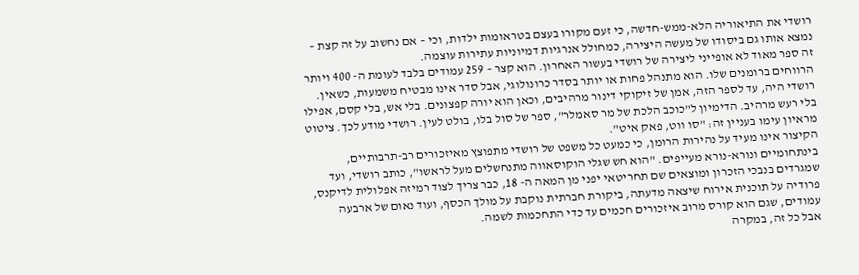רושדי את התיאוריה הלא-ממש-חדשה, כי זעם מקורו בעצם בטראומות ילדות, וכי – אם נחשוב על זה קצת – נמצא אותו גם ביסודו של מעשה היצירה, כמחולל אנרגיות דמיוניות עתירות עוצמה.
זה ספר מאוד לא אופייני ליצירה של רושדי בעשור האחרון. הוא קצר – 259 עמודים בלבד לעומת ה- 400 ויותר הרווחים ברומנים שלו. הוא מתנהל פחות או יותר בסדר כרונולוגי, אבל סדר אינו מבטיח משמעות, כשאין. רושדי היה, עד לספר הזה, אמן של זיקוקי דינור מרהיבים, וכאן הוא יורה קפצונים. בלי אש, בלי קסם, אפילו בלי רעש מרהיב. הדימיון ל"כוכב הלכת של מר סאמלר", ספר של סול בלו, בולט לעין. רושדי מודע לכך. ציטוט מראיון עימו בעניין זה: "סו ווט, פאק איט".
הקיצור אינו מעיד על נהירות הרומן, כי כמעט כל משפט של רושדי מתפוצץ מאיזכורים רב-תרבותיים, בינתחומיים ונורא-נורא מעייפים. "הוא חש שגלי הוקוסאווה מתנחשלים מעל לראשו", כותב רושדי, ועד שמגרדים בנבכי הזכרון ומוצאים שם תחריטאי יפני מן המאה ה- 18, כבר צריך לצוד רמיזה אפלולית לדיקנס, פרודיה על תוכנית אירוח שיצאה מדעתה, ביקורת חברתית נוקבת על מולך הכסף, ועוד נאום של ארבעה עמודים, שגם הוא קורס מרוב איזכורים חכמים עד כדי התחכמות לשמה.
אבל כל זה, במקרה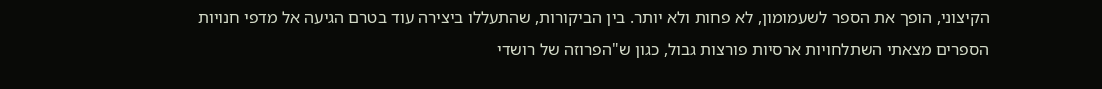הקיצוני, הופך את הספר לשעמומון, לא פחות ולא יותר. בין הביקורות, שהתעללו ביצירה עוד בטרם הגיעה אל מדפי חנויות הספרים מצאתי השתלחויות ארסיות פורצות גבול, כגון ש"הפרוזה של רושדי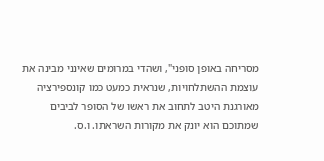מסריחה באופן סופני", ושהדי במרומים שאינני מבינה את עוצמת ההשתלחויות, שנראית כמעט כמו קונספירציה מאורגנת היטב לתחוב את ראשו של הסופר לביבים שמתוכם הוא יונק את מקורות השראתו. ו.ס.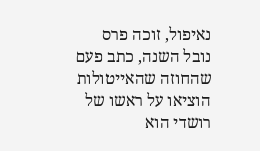נאיפול, זוכה פרס נובל השנה, כתב פעם שהחוזה שהאייטולות הוציאו על ראשו של רושדי הוא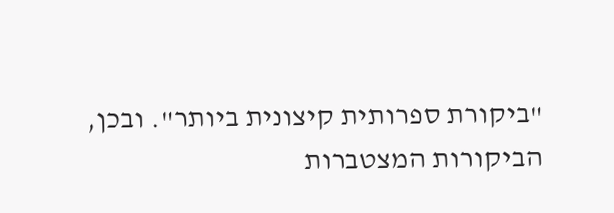"ביקורת ספרותית קיצונית ביותר". ובכן, הביקורות המצטברות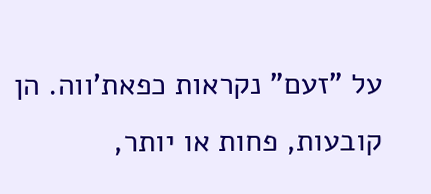על "זעם" נקראות כפאת'ווה. הן קובעות, פחות או יותר,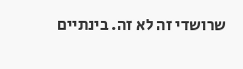שרושדי זה לא זה. בינתיים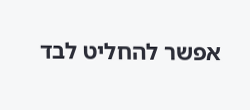אפשר להחליט לבד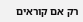רק אם קוראים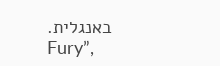באנגלית.
Fury”,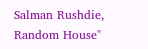Salman Rushdie, Random House"